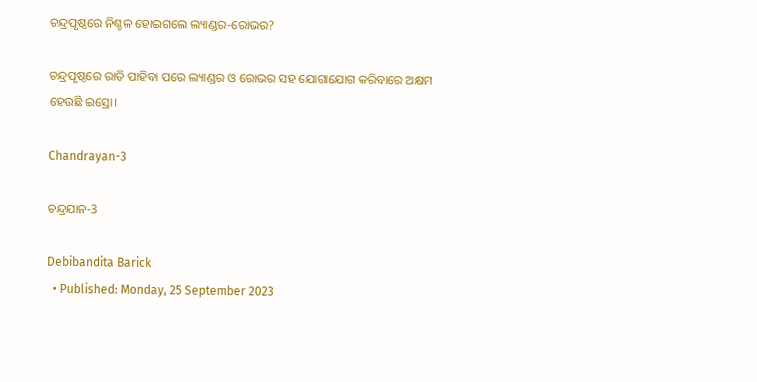ଚନ୍ଦ୍ରପୃଷ୍ଠରେ ନିଶ୍ଚଳ ହୋଇଗଲେ ଲ୍ୟାଣ୍ଡର-ରୋଭର?

ଚନ୍ଦ୍ରପୃଷ୍ଠରେ ରାତି ପାହିବା ପରେ ଲ୍ୟାଣ୍ଡର ଓ ରୋଭର ସହ ଯୋଗାଯୋଗ କରିବାରେ ଅକ୍ଷମ ହେଉଛି ଇସ୍ରୋ।

Chandrayan-3

ଚନ୍ଦ୍ରଯାନ-3

Debibandita Barick
  • Published: Monday, 25 September 2023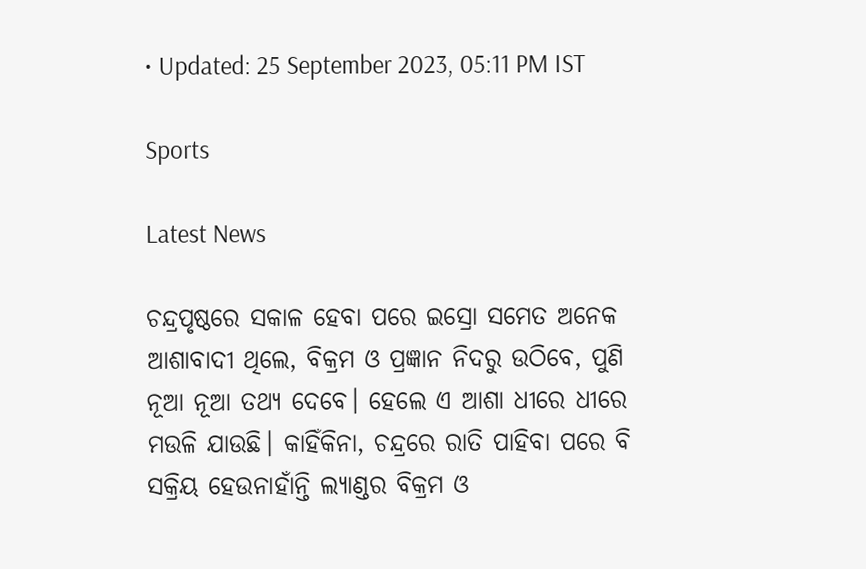• Updated: 25 September 2023, 05:11 PM IST

Sports

Latest News

ଚନ୍ଦ୍ରପୃଷ୍ଠରେ ସକାଳ ହେବା ପରେ ଇସ୍ରୋ ସମେତ ଅନେକ ଆଶାବାଦୀ ଥିଲେ, ବିକ୍ରମ ଓ ପ୍ରଜ୍ଞାନ ନିଦରୁ ଉଠିବେ, ପୁଣି ନୂଆ ନୂଆ ତଥ୍ୟ ଦେବେ। ହେଲେ ଏ ଆଶା ଧୀରେ ଧୀରେ ମଉଳି ଯାଉଛି। କାହିଁକିନା, ଚନ୍ଦ୍ରରେ ରାତି ପାହିବା ପରେ ବି ସକ୍ରିୟ ହେଉନାହାଁନ୍ତି ଲ୍ୟାଣ୍ଡର ବିକ୍ରମ ଓ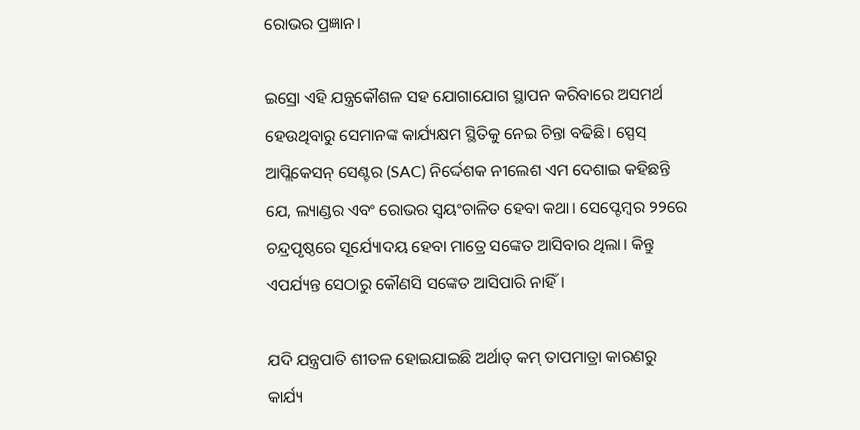ରୋଭର ପ୍ରଜ୍ଞାନ।

ଇସ୍ରୋ ଏହି ଯନ୍ତ୍ରକୌଶଳ ସହ ଯୋଗାଯୋଗ ସ୍ଥାପନ କରିବାରେ ଅସମର୍ଥ ହେଉଥିବାରୁ ସେମାନଙ୍କ କାର୍ଯ୍ୟକ୍ଷମ ସ୍ଥିତିକୁ ନେଇ ଚିନ୍ତା ବଢିଛି। ସ୍ପେସ୍ ଆପ୍ଲିକେସନ୍ ସେଣ୍ଟର (SAC) ନିର୍ଦ୍ଦେଶକ ନୀଲେଶ ଏମ ଦେଶାଇ କହିଛନ୍ତି ଯେ, ଲ୍ୟାଣ୍ଡର ଏବଂ ରୋଭର ସ୍ୱୟଂଚାଳିତ ହେବା କଥା। ସେପ୍ଟେମ୍ବର ୨୨ରେ ଚନ୍ଦ୍ରପୃଷ୍ଠରେ ସୂର୍ଯ୍ୟୋଦୟ ହେବା ମାତ୍ରେ ସଙ୍କେତ ଆସିବାର ଥିଲା। କିନ୍ତୁ ଏପର୍ଯ୍ୟନ୍ତ ସେଠାରୁ କୌଣସି ସଙ୍କେତ ଆସିପାରି ନାହିଁ।

ଯଦି ଯନ୍ତ୍ରପାତି ଶୀତଳ ହୋଇଯାଇଛି ଅର୍ଥାତ୍ କମ୍ ତାପମାତ୍ରା କାରଣରୁ କାର୍ଯ୍ୟ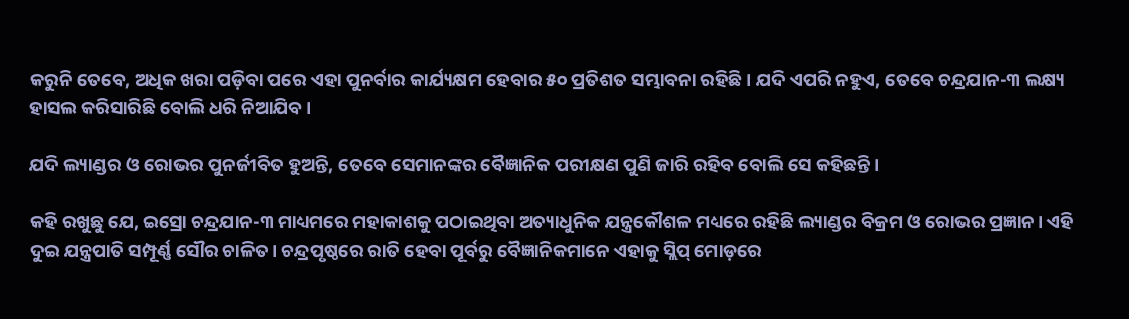କରୁନି ତେବେ, ଅଧିକ ଖରା ପଡ଼ିବା ପରେ ଏହା ପୁନର୍ବାର କାର୍ଯ୍ୟକ୍ଷମ ହେବାର ୫୦ ପ୍ରତିଶତ ସମ୍ଭାବନା ରହିଛି। ଯଦି ଏପରି ନହୁଏ, ତେବେ ଚନ୍ଦ୍ରଯାନ-୩ ଲକ୍ଷ୍ୟ ହାସଲ କରିସାରିଛି ବୋଲି ଧରି ନିଆଯିବ।

ଯଦି ଲ୍ୟାଣ୍ଡର ଓ ରୋଭର ପୁନର୍ଜୀବିତ ହୁଅନ୍ତି, ତେବେ ସେମାନଙ୍କର ବୈଜ୍ଞାନିକ ପରୀକ୍ଷଣ ପୁଣି ଜାରି ରହିବ ବୋଲି ସେ କହିଛନ୍ତି।

କହି ରଖୁଛୁ ଯେ, ଇସ୍ରୋ ଚନ୍ଦ୍ରଯାନ-୩ ମାଧ୍ୟମରେ ମହାକାଶକୁ ପଠାଇଥିବା ଅତ୍ୟାଧୁନିକ ଯନ୍ତ୍ରକୌଶଳ ମଧ୍ୟରେ ରହିଛି ଲ୍ୟାଣ୍ଡର ବିକ୍ରମ ଓ ରୋଭର ପ୍ରଜ୍ଞାନ। ଏହି ଦୁଇ ଯନ୍ତ୍ରପାତି ସମ୍ପୂର୍ଣ୍ଣ ସୌର ଚାଳିତ। ଚନ୍ଦ୍ରପୃଷ୍ଠରେ ରାତି ହେବା ପୂର୍ବରୁ ବୈଜ୍ଞାନିକମାନେ ଏହାକୁ ସ୍ଲିପ୍ ମୋଡ଼ରେ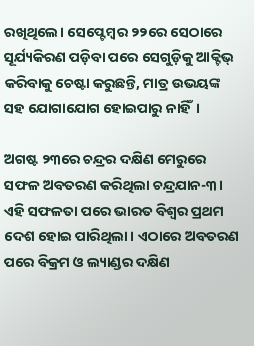ରଖିଥିଲେ। ସେପ୍ଟେମ୍ବର ୨୨ରେ ସେଠାରେ ସୂର୍ଯ୍ୟକିରଣ ପଡ଼ିବା ପରେ ସେଗୁଡ଼ିକୁ ଆକ୍ଟିଭ୍ କରିବାକୁ ଚେଷ୍ଟା କରୁଛନ୍ତି, ମାତ୍ର ଉଭୟଙ୍କ ସହ ଯୋଗାଯୋଗ ହୋଇପାରୁ ନାହିଁ।

ଅଗଷ୍ଟ ୨୩ରେ ଚନ୍ଦ୍ରର ଦକ୍ଷିଣ ମେରୁରେ ସଫଳ ଅବତରଣ କରିଥିଲା ଚନ୍ଦ୍ରଯାନ-୩। ଏହି ସଫଳତା ପରେ ଭାରତ ବିଶ୍ୱର ପ୍ରଥମ ଦେଶ ହୋଇ ପାରିଥିଲା। ଏଠାରେ ଅବତରଣ ପରେ ବିକ୍ରମ ଓ ଲ୍ୟାଣ୍ଡର ଦକ୍ଷିଣ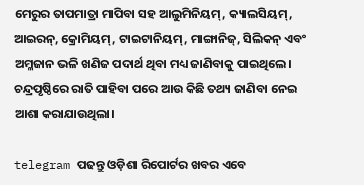ମେରୁର ତାପମାତ୍ରା ମାପିବା ସହ ଆଲୁମିନିୟମ୍, କ୍ୟାଲସିୟମ୍, ଆଇରନ୍, କ୍ରୋମିୟମ୍, ଟାଇଟାନିୟମ୍, ମାଙ୍ଗାନିଜ୍, ସିଲିକନ୍ ଏବଂ ଅମ୍ଳଜାନ ଭଳି ଖଣିଜ ପଦାର୍ଥ ଥିବା ମଧ୍ୟ ଜାଣିବାକୁ ପାଇଥିଲେ। ଚନ୍ଦ୍ରପୃଷ୍ଠିରେ ରାତି ପାହିବା ପରେ ଆଉ କିଛି ତଥ୍ୟ ଜାଣିବା ନେଇ ଆଶା କରାଯାଉଥିଲା।

telegram ପଢନ୍ତୁ ଓଡ଼ିଶା ରିପୋର୍ଟର ଖବର ଏବେ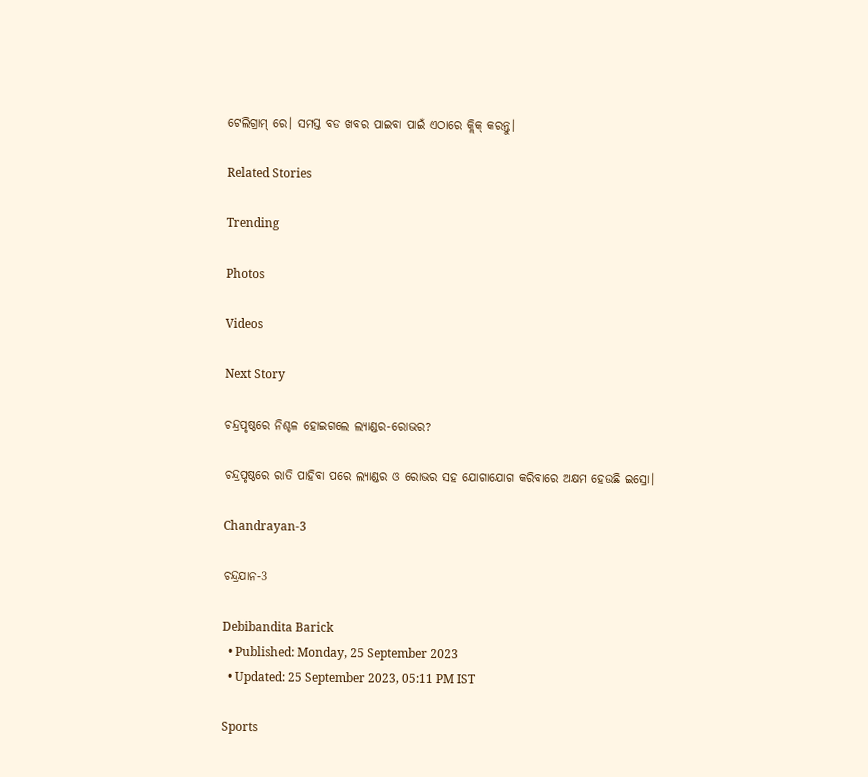ଟେଲିଗ୍ରାମ୍ ରେ। ସମସ୍ତ ବଡ ଖବର ପାଇବା ପାଇଁ ଏଠାରେ କ୍ଲିକ୍ କରନ୍ତୁ।

Related Stories

Trending

Photos

Videos

Next Story

ଚନ୍ଦ୍ରପୃଷ୍ଠରେ ନିଶ୍ଚଳ ହୋଇଗଲେ ଲ୍ୟାଣ୍ଡର-ରୋଭର?

ଚନ୍ଦ୍ରପୃଷ୍ଠରେ ରାତି ପାହିବା ପରେ ଲ୍ୟାଣ୍ଡର ଓ ରୋଭର ସହ ଯୋଗାଯୋଗ କରିବାରେ ଅକ୍ଷମ ହେଉଛି ଇସ୍ରୋ।

Chandrayan-3

ଚନ୍ଦ୍ରଯାନ-3

Debibandita Barick
  • Published: Monday, 25 September 2023
  • Updated: 25 September 2023, 05:11 PM IST

Sports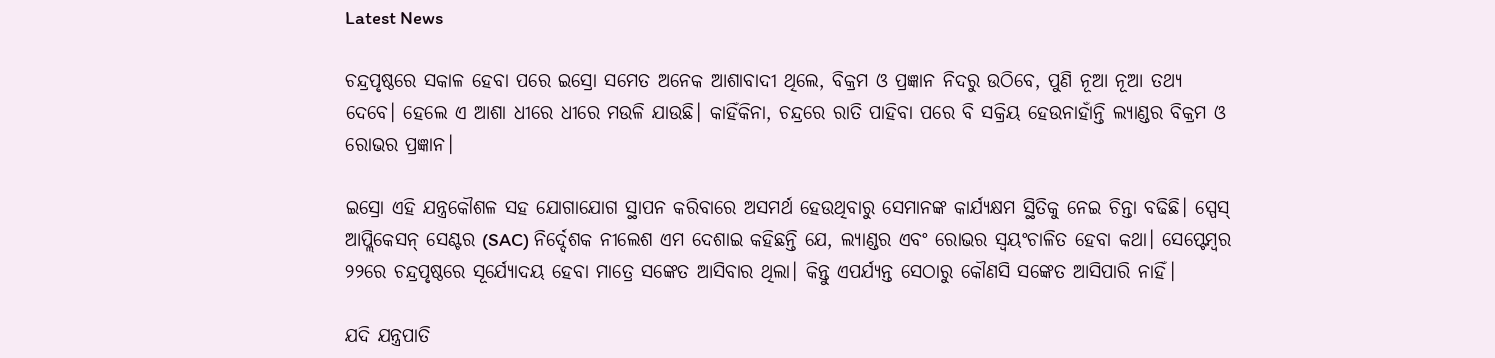Latest News

ଚନ୍ଦ୍ରପୃଷ୍ଠରେ ସକାଳ ହେବା ପରେ ଇସ୍ରୋ ସମେତ ଅନେକ ଆଶାବାଦୀ ଥିଲେ, ବିକ୍ରମ ଓ ପ୍ରଜ୍ଞାନ ନିଦରୁ ଉଠିବେ, ପୁଣି ନୂଆ ନୂଆ ତଥ୍ୟ ଦେବେ। ହେଲେ ଏ ଆଶା ଧୀରେ ଧୀରେ ମଉଳି ଯାଉଛି। କାହିଁକିନା, ଚନ୍ଦ୍ରରେ ରାତି ପାହିବା ପରେ ବି ସକ୍ରିୟ ହେଉନାହାଁନ୍ତି ଲ୍ୟାଣ୍ଡର ବିକ୍ରମ ଓ ରୋଭର ପ୍ରଜ୍ଞାନ।

ଇସ୍ରୋ ଏହି ଯନ୍ତ୍ରକୌଶଳ ସହ ଯୋଗାଯୋଗ ସ୍ଥାପନ କରିବାରେ ଅସମର୍ଥ ହେଉଥିବାରୁ ସେମାନଙ୍କ କାର୍ଯ୍ୟକ୍ଷମ ସ୍ଥିତିକୁ ନେଇ ଚିନ୍ତା ବଢିଛି। ସ୍ପେସ୍ ଆପ୍ଲିକେସନ୍ ସେଣ୍ଟର (SAC) ନିର୍ଦ୍ଦେଶକ ନୀଲେଶ ଏମ ଦେଶାଇ କହିଛନ୍ତି ଯେ, ଲ୍ୟାଣ୍ଡର ଏବଂ ରୋଭର ସ୍ୱୟଂଚାଳିତ ହେବା କଥା। ସେପ୍ଟେମ୍ବର ୨୨ରେ ଚନ୍ଦ୍ରପୃଷ୍ଠରେ ସୂର୍ଯ୍ୟୋଦୟ ହେବା ମାତ୍ରେ ସଙ୍କେତ ଆସିବାର ଥିଲା। କିନ୍ତୁ ଏପର୍ଯ୍ୟନ୍ତ ସେଠାରୁ କୌଣସି ସଙ୍କେତ ଆସିପାରି ନାହିଁ।

ଯଦି ଯନ୍ତ୍ରପାତି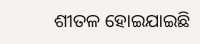ଶୀତଳ ହୋଇଯାଇଛି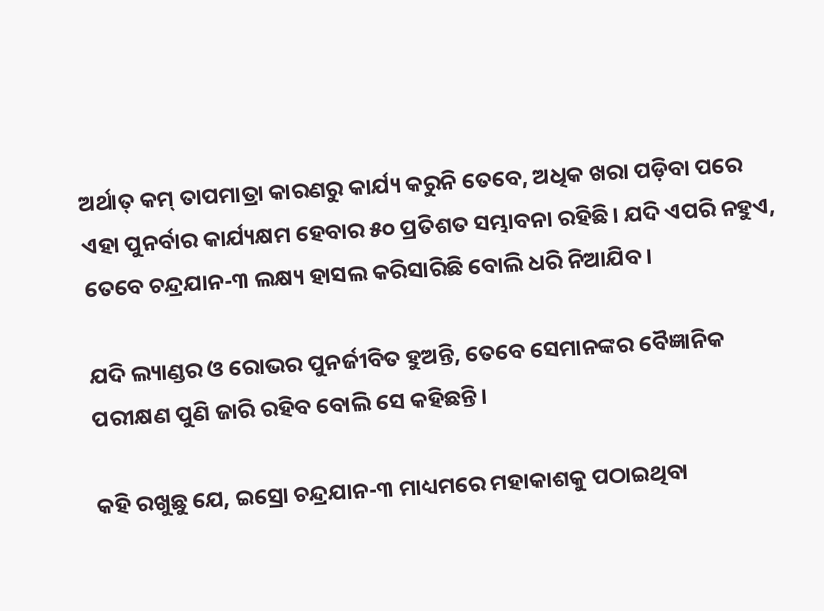ଅର୍ଥାତ୍ କମ୍ ତାପମାତ୍ରା କାରଣରୁ କାର୍ଯ୍ୟ କରୁନି ତେବେ, ଅଧିକ ଖରା ପଡ଼ିବା ପରେ ଏହା ପୁନର୍ବାର କାର୍ଯ୍ୟକ୍ଷମ ହେବାର ୫୦ ପ୍ରତିଶତ ସମ୍ଭାବନା ରହିଛି। ଯଦି ଏପରି ନହୁଏ, ତେବେ ଚନ୍ଦ୍ରଯାନ-୩ ଲକ୍ଷ୍ୟ ହାସଲ କରିସାରିଛି ବୋଲି ଧରି ନିଆଯିବ।

ଯଦି ଲ୍ୟାଣ୍ଡର ଓ ରୋଭର ପୁନର୍ଜୀବିତ ହୁଅନ୍ତି, ତେବେ ସେମାନଙ୍କର ବୈଜ୍ଞାନିକ ପରୀକ୍ଷଣ ପୁଣି ଜାରି ରହିବ ବୋଲି ସେ କହିଛନ୍ତି।

କହି ରଖୁଛୁ ଯେ, ଇସ୍ରୋ ଚନ୍ଦ୍ରଯାନ-୩ ମାଧ୍ୟମରେ ମହାକାଶକୁ ପଠାଇଥିବା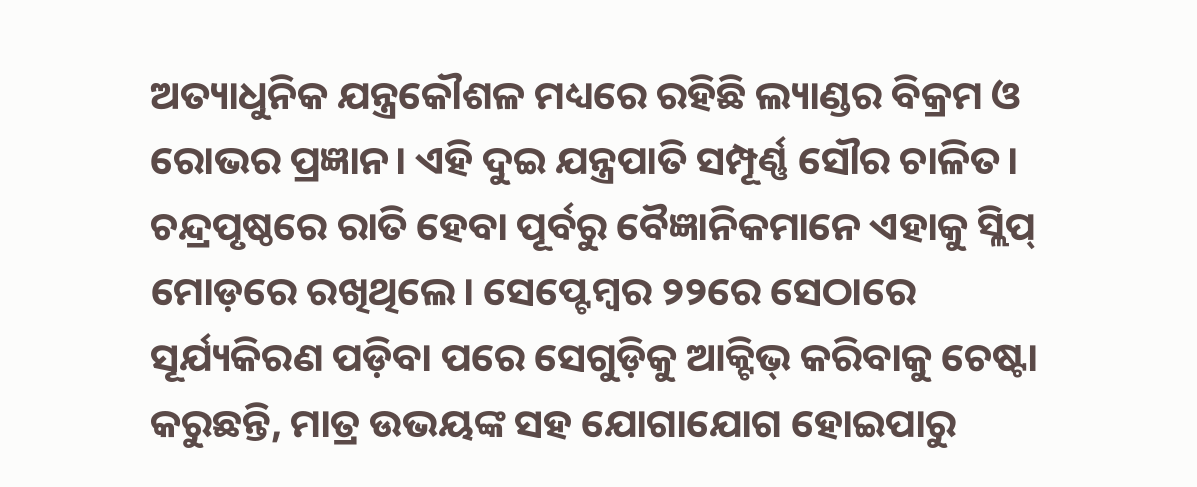ଅତ୍ୟାଧୁନିକ ଯନ୍ତ୍ରକୌଶଳ ମଧ୍ୟରେ ରହିଛି ଲ୍ୟାଣ୍ଡର ବିକ୍ରମ ଓ ରୋଭର ପ୍ରଜ୍ଞାନ। ଏହି ଦୁଇ ଯନ୍ତ୍ରପାତି ସମ୍ପୂର୍ଣ୍ଣ ସୌର ଚାଳିତ। ଚନ୍ଦ୍ରପୃଷ୍ଠରେ ରାତି ହେବା ପୂର୍ବରୁ ବୈଜ୍ଞାନିକମାନେ ଏହାକୁ ସ୍ଲିପ୍ ମୋଡ଼ରେ ରଖିଥିଲେ। ସେପ୍ଟେମ୍ବର ୨୨ରେ ସେଠାରେ ସୂର୍ଯ୍ୟକିରଣ ପଡ଼ିବା ପରେ ସେଗୁଡ଼ିକୁ ଆକ୍ଟିଭ୍ କରିବାକୁ ଚେଷ୍ଟା କରୁଛନ୍ତି, ମାତ୍ର ଉଭୟଙ୍କ ସହ ଯୋଗାଯୋଗ ହୋଇପାରୁ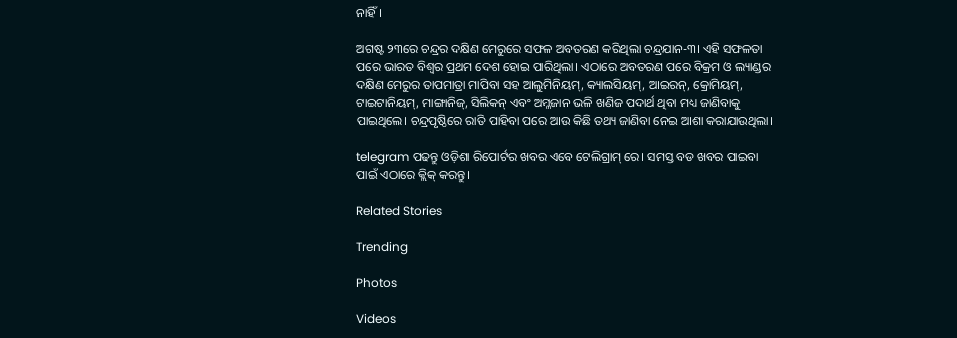ନାହିଁ।

ଅଗଷ୍ଟ ୨୩ରେ ଚନ୍ଦ୍ରର ଦକ୍ଷିଣ ମେରୁରେ ସଫଳ ଅବତରଣ କରିଥିଲା ଚନ୍ଦ୍ରଯାନ-୩। ଏହି ସଫଳତା ପରେ ଭାରତ ବିଶ୍ୱର ପ୍ରଥମ ଦେଶ ହୋଇ ପାରିଥିଲା। ଏଠାରେ ଅବତରଣ ପରେ ବିକ୍ରମ ଓ ଲ୍ୟାଣ୍ଡର ଦକ୍ଷିଣ ମେରୁର ତାପମାତ୍ରା ମାପିବା ସହ ଆଲୁମିନିୟମ୍, କ୍ୟାଲସିୟମ୍, ଆଇରନ୍, କ୍ରୋମିୟମ୍, ଟାଇଟାନିୟମ୍, ମାଙ୍ଗାନିଜ୍, ସିଲିକନ୍ ଏବଂ ଅମ୍ଳଜାନ ଭଳି ଖଣିଜ ପଦାର୍ଥ ଥିବା ମଧ୍ୟ ଜାଣିବାକୁ ପାଇଥିଲେ। ଚନ୍ଦ୍ରପୃଷ୍ଠିରେ ରାତି ପାହିବା ପରେ ଆଉ କିଛି ତଥ୍ୟ ଜାଣିବା ନେଇ ଆଶା କରାଯାଉଥିଲା।

telegram ପଢନ୍ତୁ ଓଡ଼ିଶା ରିପୋର୍ଟର ଖବର ଏବେ ଟେଲିଗ୍ରାମ୍ ରେ। ସମସ୍ତ ବଡ ଖବର ପାଇବା ପାଇଁ ଏଠାରେ କ୍ଲିକ୍ କରନ୍ତୁ।

Related Stories

Trending

Photos

Videos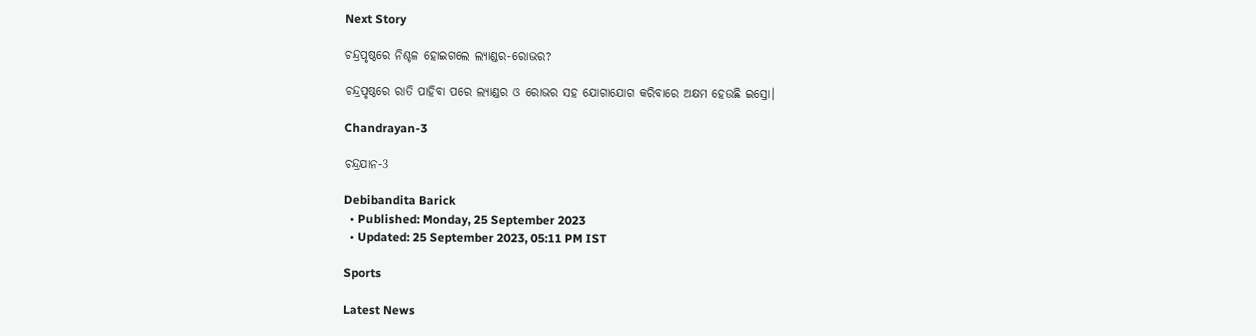Next Story

ଚନ୍ଦ୍ରପୃଷ୍ଠରେ ନିଶ୍ଚଳ ହୋଇଗଲେ ଲ୍ୟାଣ୍ଡର-ରୋଭର?

ଚନ୍ଦ୍ରପୃଷ୍ଠରେ ରାତି ପାହିବା ପରେ ଲ୍ୟାଣ୍ଡର ଓ ରୋଭର ସହ ଯୋଗାଯୋଗ କରିବାରେ ଅକ୍ଷମ ହେଉଛି ଇସ୍ରୋ।

Chandrayan-3

ଚନ୍ଦ୍ରଯାନ-3

Debibandita Barick
  • Published: Monday, 25 September 2023
  • Updated: 25 September 2023, 05:11 PM IST

Sports

Latest News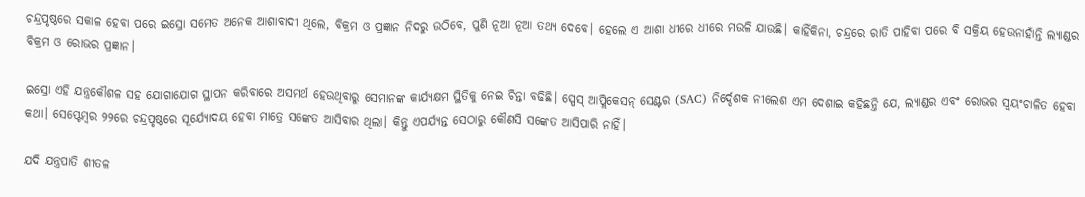ଚନ୍ଦ୍ରପୃଷ୍ଠରେ ସକାଳ ହେବା ପରେ ଇସ୍ରୋ ସମେତ ଅନେକ ଆଶାବାଦୀ ଥିଲେ, ବିକ୍ରମ ଓ ପ୍ରଜ୍ଞାନ ନିଦରୁ ଉଠିବେ, ପୁଣି ନୂଆ ନୂଆ ତଥ୍ୟ ଦେବେ। ହେଲେ ଏ ଆଶା ଧୀରେ ଧୀରେ ମଉଳି ଯାଉଛି। କାହିଁକିନା, ଚନ୍ଦ୍ରରେ ରାତି ପାହିବା ପରେ ବି ସକ୍ରିୟ ହେଉନାହାଁନ୍ତି ଲ୍ୟାଣ୍ଡର ବିକ୍ରମ ଓ ରୋଭର ପ୍ରଜ୍ଞାନ।

ଇସ୍ରୋ ଏହି ଯନ୍ତ୍ରକୌଶଳ ସହ ଯୋଗାଯୋଗ ସ୍ଥାପନ କରିବାରେ ଅସମର୍ଥ ହେଉଥିବାରୁ ସେମାନଙ୍କ କାର୍ଯ୍ୟକ୍ଷମ ସ୍ଥିତିକୁ ନେଇ ଚିନ୍ତା ବଢିଛି। ସ୍ପେସ୍ ଆପ୍ଲିକେସନ୍ ସେଣ୍ଟର (SAC) ନିର୍ଦ୍ଦେଶକ ନୀଲେଶ ଏମ ଦେଶାଇ କହିଛନ୍ତି ଯେ, ଲ୍ୟାଣ୍ଡର ଏବଂ ରୋଭର ସ୍ୱୟଂଚାଳିତ ହେବା କଥା। ସେପ୍ଟେମ୍ବର ୨୨ରେ ଚନ୍ଦ୍ରପୃଷ୍ଠରେ ସୂର୍ଯ୍ୟୋଦୟ ହେବା ମାତ୍ରେ ସଙ୍କେତ ଆସିବାର ଥିଲା। କିନ୍ତୁ ଏପର୍ଯ୍ୟନ୍ତ ସେଠାରୁ କୌଣସି ସଙ୍କେତ ଆସିପାରି ନାହିଁ।

ଯଦି ଯନ୍ତ୍ରପାତି ଶୀତଳ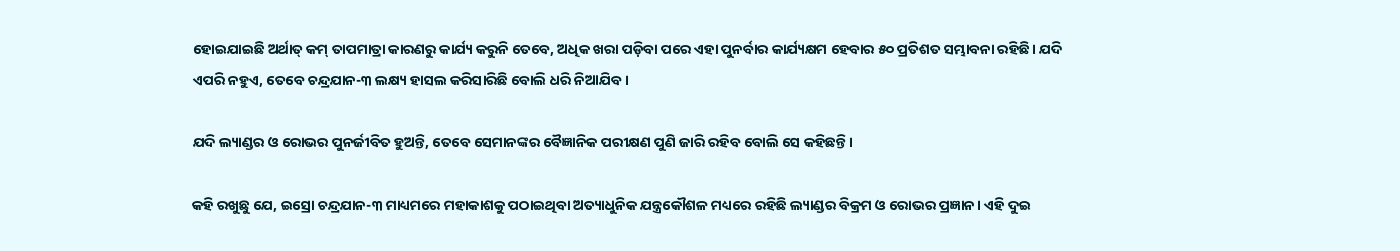ହୋଇଯାଇଛି ଅର୍ଥାତ୍ କମ୍ ତାପମାତ୍ରା କାରଣରୁ କାର୍ଯ୍ୟ କରୁନି ତେବେ, ଅଧିକ ଖରା ପଡ଼ିବା ପରେ ଏହା ପୁନର୍ବାର କାର୍ଯ୍ୟକ୍ଷମ ହେବାର ୫୦ ପ୍ରତିଶତ ସମ୍ଭାବନା ରହିଛି। ଯଦି ଏପରି ନହୁଏ, ତେବେ ଚନ୍ଦ୍ରଯାନ-୩ ଲକ୍ଷ୍ୟ ହାସଲ କରିସାରିଛି ବୋଲି ଧରି ନିଆଯିବ।

ଯଦି ଲ୍ୟାଣ୍ଡର ଓ ରୋଭର ପୁନର୍ଜୀବିତ ହୁଅନ୍ତି, ତେବେ ସେମାନଙ୍କର ବୈଜ୍ଞାନିକ ପରୀକ୍ଷଣ ପୁଣି ଜାରି ରହିବ ବୋଲି ସେ କହିଛନ୍ତି।

କହି ରଖୁଛୁ ଯେ, ଇସ୍ରୋ ଚନ୍ଦ୍ରଯାନ-୩ ମାଧ୍ୟମରେ ମହାକାଶକୁ ପଠାଇଥିବା ଅତ୍ୟାଧୁନିକ ଯନ୍ତ୍ରକୌଶଳ ମଧ୍ୟରେ ରହିଛି ଲ୍ୟାଣ୍ଡର ବିକ୍ରମ ଓ ରୋଭର ପ୍ରଜ୍ଞାନ। ଏହି ଦୁଇ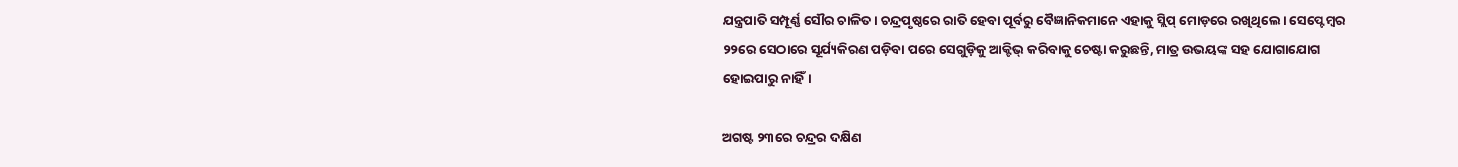ଯନ୍ତ୍ରପାତି ସମ୍ପୂର୍ଣ୍ଣ ସୌର ଚାଳିତ। ଚନ୍ଦ୍ରପୃଷ୍ଠରେ ରାତି ହେବା ପୂର୍ବରୁ ବୈଜ୍ଞାନିକମାନେ ଏହାକୁ ସ୍ଲିପ୍ ମୋଡ଼ରେ ରଖିଥିଲେ। ସେପ୍ଟେମ୍ବର ୨୨ରେ ସେଠାରେ ସୂର୍ଯ୍ୟକିରଣ ପଡ଼ିବା ପରେ ସେଗୁଡ଼ିକୁ ଆକ୍ଟିଭ୍ କରିବାକୁ ଚେଷ୍ଟା କରୁଛନ୍ତି, ମାତ୍ର ଉଭୟଙ୍କ ସହ ଯୋଗାଯୋଗ ହୋଇପାରୁ ନାହିଁ।

ଅଗଷ୍ଟ ୨୩ରେ ଚନ୍ଦ୍ରର ଦକ୍ଷିଣ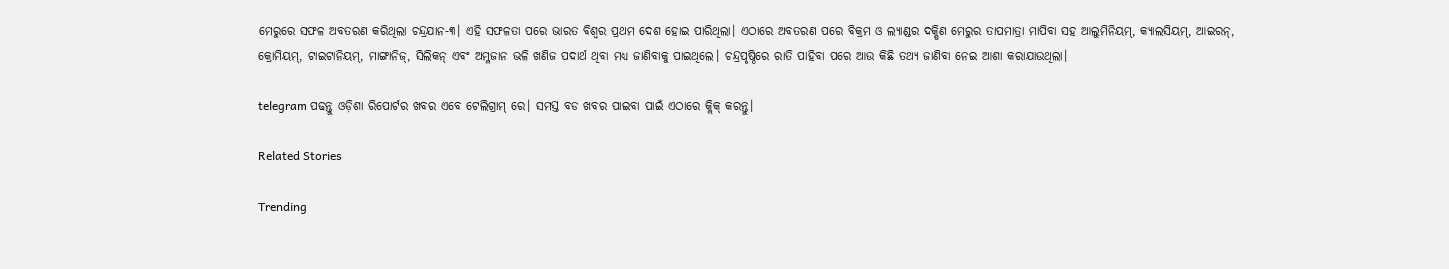ମେରୁରେ ସଫଳ ଅବତରଣ କରିଥିଲା ଚନ୍ଦ୍ରଯାନ-୩। ଏହି ସଫଳତା ପରେ ଭାରତ ବିଶ୍ୱର ପ୍ରଥମ ଦେଶ ହୋଇ ପାରିଥିଲା। ଏଠାରେ ଅବତରଣ ପରେ ବିକ୍ରମ ଓ ଲ୍ୟାଣ୍ଡର ଦକ୍ଷିଣ ମେରୁର ତାପମାତ୍ରା ମାପିବା ସହ ଆଲୁମିନିୟମ୍, କ୍ୟାଲସିୟମ୍, ଆଇରନ୍, କ୍ରୋମିୟମ୍, ଟାଇଟାନିୟମ୍, ମାଙ୍ଗାନିଜ୍, ସିଲିକନ୍ ଏବଂ ଅମ୍ଳଜାନ ଭଳି ଖଣିଜ ପଦାର୍ଥ ଥିବା ମଧ୍ୟ ଜାଣିବାକୁ ପାଇଥିଲେ। ଚନ୍ଦ୍ରପୃଷ୍ଠିରେ ରାତି ପାହିବା ପରେ ଆଉ କିଛି ତଥ୍ୟ ଜାଣିବା ନେଇ ଆଶା କରାଯାଉଥିଲା।

telegram ପଢନ୍ତୁ ଓଡ଼ିଶା ରିପୋର୍ଟର ଖବର ଏବେ ଟେଲିଗ୍ରାମ୍ ରେ। ସମସ୍ତ ବଡ ଖବର ପାଇବା ପାଇଁ ଏଠାରେ କ୍ଲିକ୍ କରନ୍ତୁ।

Related Stories

Trending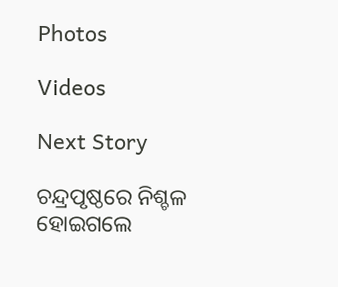Photos

Videos

Next Story

ଚନ୍ଦ୍ରପୃଷ୍ଠରେ ନିଶ୍ଚଳ ହୋଇଗଲେ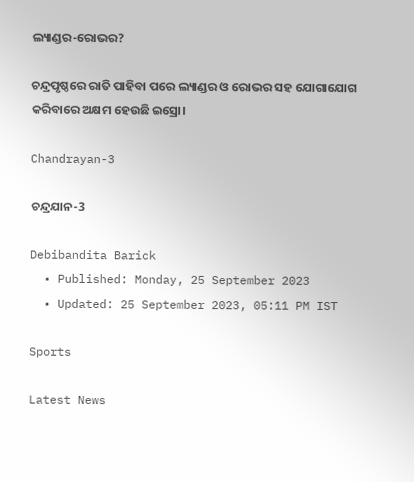ଲ୍ୟାଣ୍ଡର-ରୋଭର?

ଚନ୍ଦ୍ରପୃଷ୍ଠରେ ରାତି ପାହିବା ପରେ ଲ୍ୟାଣ୍ଡର ଓ ରୋଭର ସହ ଯୋଗାଯୋଗ କରିବାରେ ଅକ୍ଷମ ହେଉଛି ଇସ୍ରୋ।

Chandrayan-3

ଚନ୍ଦ୍ରଯାନ-3

Debibandita Barick
  • Published: Monday, 25 September 2023
  • Updated: 25 September 2023, 05:11 PM IST

Sports

Latest News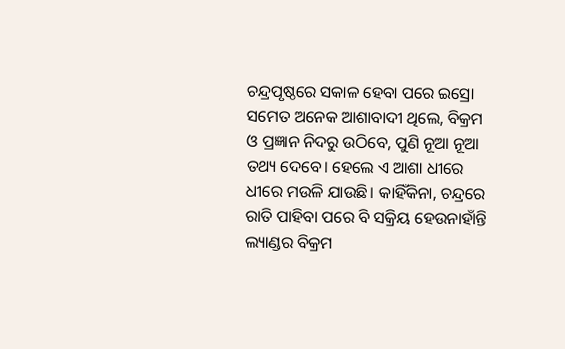ଚନ୍ଦ୍ରପୃଷ୍ଠରେ ସକାଳ ହେବା ପରେ ଇସ୍ରୋ ସମେତ ଅନେକ ଆଶାବାଦୀ ଥିଲେ, ବିକ୍ରମ ଓ ପ୍ରଜ୍ଞାନ ନିଦରୁ ଉଠିବେ, ପୁଣି ନୂଆ ନୂଆ ତଥ୍ୟ ଦେବେ। ହେଲେ ଏ ଆଶା ଧୀରେ ଧୀରେ ମଉଳି ଯାଉଛି। କାହିଁକିନା, ଚନ୍ଦ୍ରରେ ରାତି ପାହିବା ପରେ ବି ସକ୍ରିୟ ହେଉନାହାଁନ୍ତି ଲ୍ୟାଣ୍ଡର ବିକ୍ରମ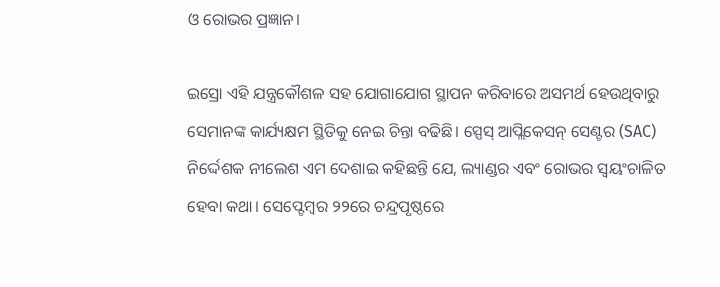ଓ ରୋଭର ପ୍ରଜ୍ଞାନ।

ଇସ୍ରୋ ଏହି ଯନ୍ତ୍ରକୌଶଳ ସହ ଯୋଗାଯୋଗ ସ୍ଥାପନ କରିବାରେ ଅସମର୍ଥ ହେଉଥିବାରୁ ସେମାନଙ୍କ କାର୍ଯ୍ୟକ୍ଷମ ସ୍ଥିତିକୁ ନେଇ ଚିନ୍ତା ବଢିଛି। ସ୍ପେସ୍ ଆପ୍ଲିକେସନ୍ ସେଣ୍ଟର (SAC) ନିର୍ଦ୍ଦେଶକ ନୀଲେଶ ଏମ ଦେଶାଇ କହିଛନ୍ତି ଯେ, ଲ୍ୟାଣ୍ଡର ଏବଂ ରୋଭର ସ୍ୱୟଂଚାଳିତ ହେବା କଥା। ସେପ୍ଟେମ୍ବର ୨୨ରେ ଚନ୍ଦ୍ରପୃଷ୍ଠରେ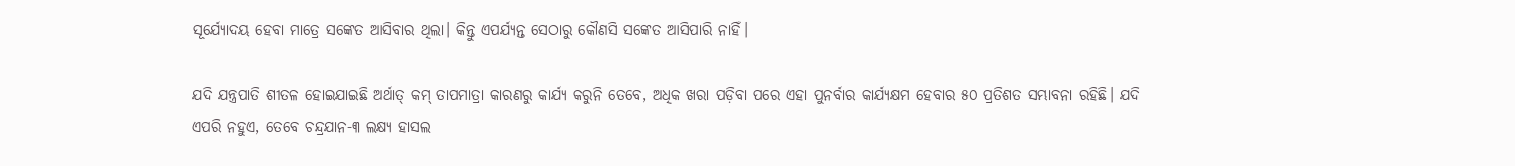ସୂର୍ଯ୍ୟୋଦୟ ହେବା ମାତ୍ରେ ସଙ୍କେତ ଆସିବାର ଥିଲା। କିନ୍ତୁ ଏପର୍ଯ୍ୟନ୍ତ ସେଠାରୁ କୌଣସି ସଙ୍କେତ ଆସିପାରି ନାହିଁ।

ଯଦି ଯନ୍ତ୍ରପାତି ଶୀତଳ ହୋଇଯାଇଛି ଅର୍ଥାତ୍ କମ୍ ତାପମାତ୍ରା କାରଣରୁ କାର୍ଯ୍ୟ କରୁନି ତେବେ, ଅଧିକ ଖରା ପଡ଼ିବା ପରେ ଏହା ପୁନର୍ବାର କାର୍ଯ୍ୟକ୍ଷମ ହେବାର ୫୦ ପ୍ରତିଶତ ସମ୍ଭାବନା ରହିଛି। ଯଦି ଏପରି ନହୁଏ, ତେବେ ଚନ୍ଦ୍ରଯାନ-୩ ଲକ୍ଷ୍ୟ ହାସଲ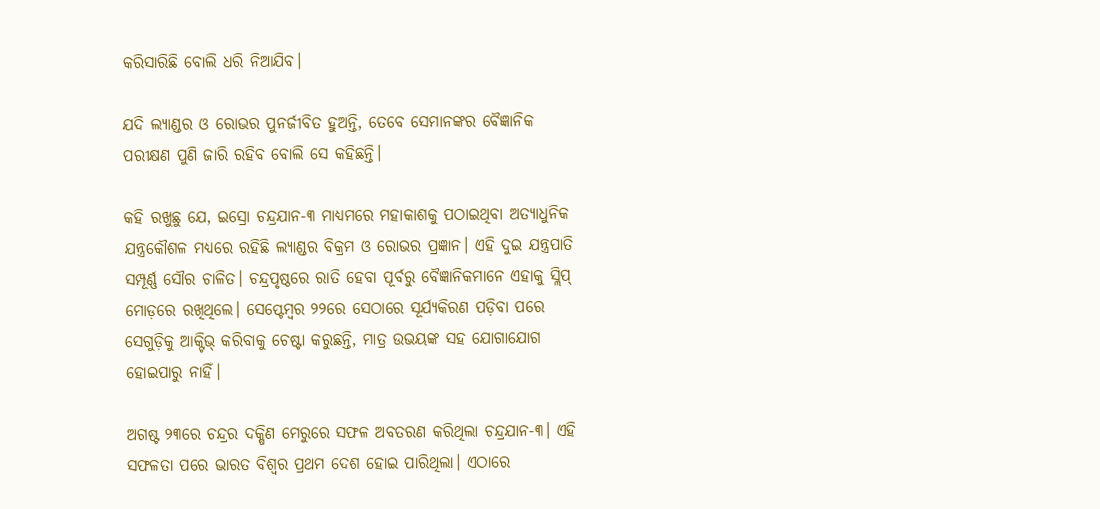କରିସାରିଛି ବୋଲି ଧରି ନିଆଯିବ।

ଯଦି ଲ୍ୟାଣ୍ଡର ଓ ରୋଭର ପୁନର୍ଜୀବିତ ହୁଅନ୍ତି, ତେବେ ସେମାନଙ୍କର ବୈଜ୍ଞାନିକ ପରୀକ୍ଷଣ ପୁଣି ଜାରି ରହିବ ବୋଲି ସେ କହିଛନ୍ତି।

କହି ରଖୁଛୁ ଯେ, ଇସ୍ରୋ ଚନ୍ଦ୍ରଯାନ-୩ ମାଧ୍ୟମରେ ମହାକାଶକୁ ପଠାଇଥିବା ଅତ୍ୟାଧୁନିକ ଯନ୍ତ୍ରକୌଶଳ ମଧ୍ୟରେ ରହିଛି ଲ୍ୟାଣ୍ଡର ବିକ୍ରମ ଓ ରୋଭର ପ୍ରଜ୍ଞାନ। ଏହି ଦୁଇ ଯନ୍ତ୍ରପାତି ସମ୍ପୂର୍ଣ୍ଣ ସୌର ଚାଳିତ। ଚନ୍ଦ୍ରପୃଷ୍ଠରେ ରାତି ହେବା ପୂର୍ବରୁ ବୈଜ୍ଞାନିକମାନେ ଏହାକୁ ସ୍ଲିପ୍ ମୋଡ଼ରେ ରଖିଥିଲେ। ସେପ୍ଟେମ୍ବର ୨୨ରେ ସେଠାରେ ସୂର୍ଯ୍ୟକିରଣ ପଡ଼ିବା ପରେ ସେଗୁଡ଼ିକୁ ଆକ୍ଟିଭ୍ କରିବାକୁ ଚେଷ୍ଟା କରୁଛନ୍ତି, ମାତ୍ର ଉଭୟଙ୍କ ସହ ଯୋଗାଯୋଗ ହୋଇପାରୁ ନାହିଁ।

ଅଗଷ୍ଟ ୨୩ରେ ଚନ୍ଦ୍ରର ଦକ୍ଷିଣ ମେରୁରେ ସଫଳ ଅବତରଣ କରିଥିଲା ଚନ୍ଦ୍ରଯାନ-୩। ଏହି ସଫଳତା ପରେ ଭାରତ ବିଶ୍ୱର ପ୍ରଥମ ଦେଶ ହୋଇ ପାରିଥିଲା। ଏଠାରେ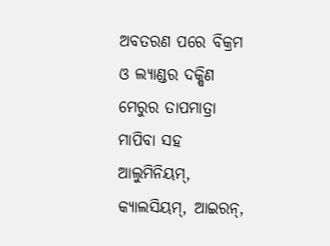ଅବତରଣ ପରେ ବିକ୍ରମ ଓ ଲ୍ୟାଣ୍ଡର ଦକ୍ଷିଣ ମେରୁର ତାପମାତ୍ରା ମାପିବା ସହ ଆଲୁମିନିୟମ୍, କ୍ୟାଲସିୟମ୍, ଆଇରନ୍,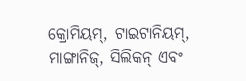କ୍ରୋମିୟମ୍, ଟାଇଟାନିୟମ୍, ମାଙ୍ଗାନିଜ୍, ସିଲିକନ୍ ଏବଂ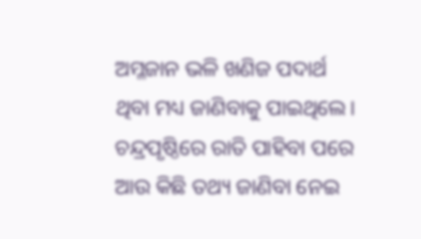ଅମ୍ଳଜାନ ଭଳି ଖଣିଜ ପଦାର୍ଥ ଥିବା ମଧ୍ୟ ଜାଣିବାକୁ ପାଇଥିଲେ। ଚନ୍ଦ୍ରପୃଷ୍ଠିରେ ରାତି ପାହିବା ପରେ ଆଉ କିଛି ତଥ୍ୟ ଜାଣିବା ନେଇ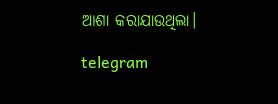ଆଶା କରାଯାଉଥିଲା।

telegram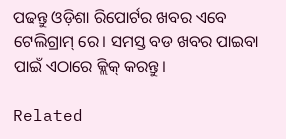ପଢନ୍ତୁ ଓଡ଼ିଶା ରିପୋର୍ଟର ଖବର ଏବେ ଟେଲିଗ୍ରାମ୍ ରେ। ସମସ୍ତ ବଡ ଖବର ପାଇବା ପାଇଁ ଏଠାରେ କ୍ଲିକ୍ କରନ୍ତୁ।

Related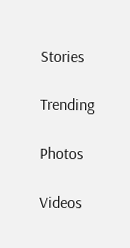Stories

Trending

Photos

Videos